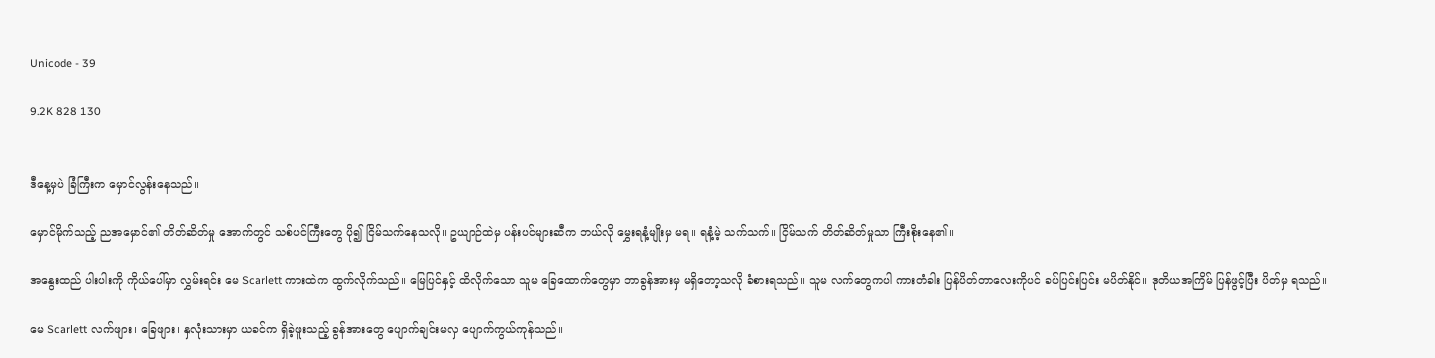Unicode - 39

9.2K 828 130


ဒီနေ့မှပဲ ခြံကြီးက မှောင်လွန်းနေသည်။

မှောင်မိုက်သည့် ညအမှောင်၏ တိတ်ဆိတ်မှု အောက်တွင် သစ်ပင်ကြီးတွေ ပို၍ ငြိမ်သက်နေသလို။ ဥယျာဉ်ထဲမှ ပန်းပင်များဆီက ဘယ်လို မွှေးရနံ့မျိုးမှ မရ။ ရနံ့မဲ့ သက်သက်။ ငြိမ်သက် တိတ်ဆိတ်မှုသာ ကြီးစိုးနေ၏။

အနွေးထည် ပါးပါးကို ကိုယ်ပေါ်မှာ လွှမ်းရင်း မေ Scarlett ကားထဲက ထွက်လိုက်သည်။ မြေပြင်နှင့် ထိလိုက်သော သူမ ခြေထောက်တွေမှာ ဘာခွန်အားမှ မရှိတော့သလို ခံစားရသည်။ သူမ လက်တွေကပါ ကားတံခါး ပြန်ပိတ်တာလေးကိုပင် ခပ်ပြင်းပြင်း မပိတ်နိုင်။ ဒုတိယအကြိမ် ပြန်ဖွင့်ပြီး ပိတ်မှ ရသည်။

မေ Scarlett လက်ဖျား၊ ခြေဖျား၊ နှလုံးသားမှာ ယခင်က ရှိခဲ့ဖူးသည့် ခွန်အားတွေ ပျောက်ချင်းမလှ ပျောက်ကွယ်ကုန်သည်။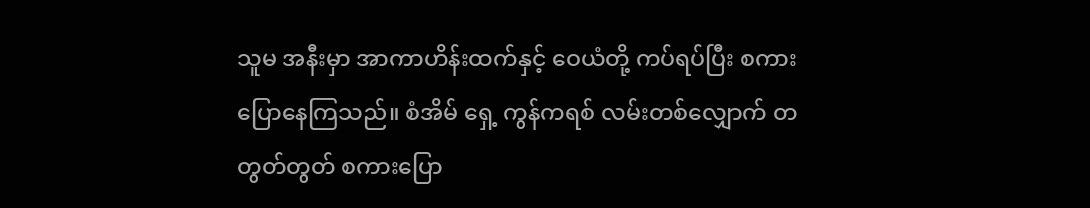သူမ အနီးမှာ အာကာဟိန်းထက်နှင့် ဝေယံတို့ ကပ်ရပ်ပြီး စကား ပြောနေကြသည်။ စံအိမ် ရှေ့ ကွန်ကရစ် လမ်းတစ်လျှောက် တတွတ်တွတ် စကားပြော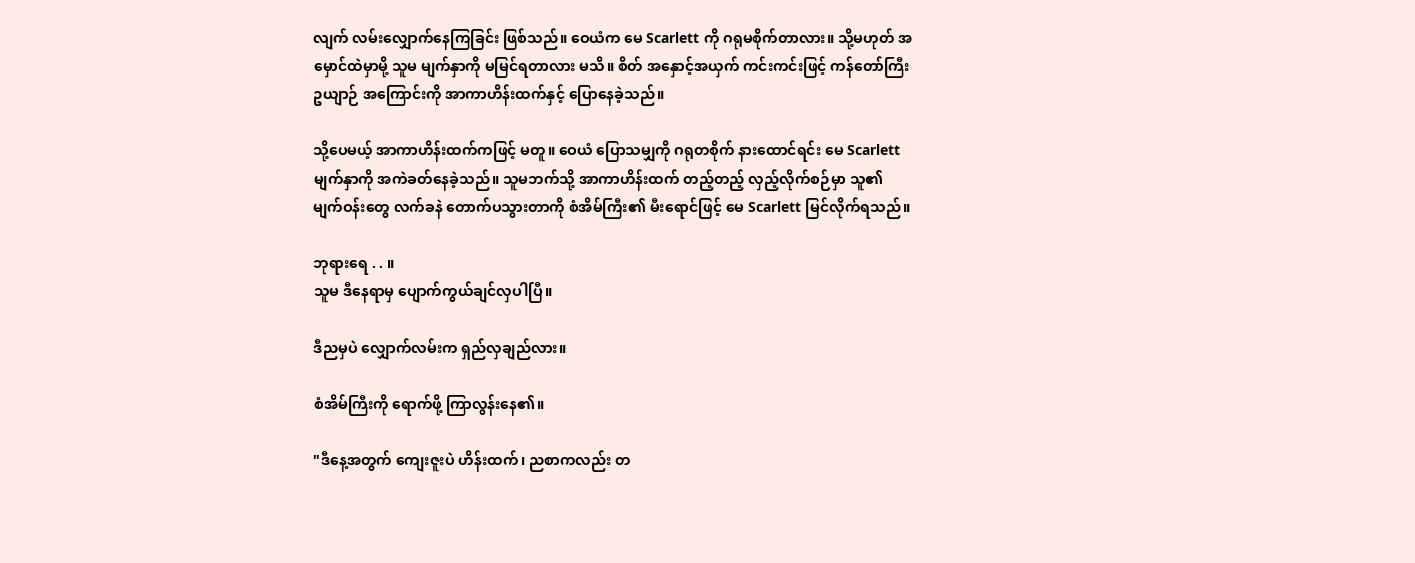လျက် လမ်းလျှောက်နေကြခြင်း ဖြစ်သည်။ ဝေယံက မေ Scarlett ကို ဂရုမစိုက်တာလား။ သို့မဟုတ် အမှောင်ထဲမှာမို့ သူမ မျက်နှာကို မမြင်ရတာလား မသိ။ စိတ် အနှောင့်အယှက် ကင်းကင်းဖြင့် ကန်တော်ကြီး ဥယျာဉ် အကြောင်းကို အာကာဟိန်းထက်နှင့် ပြောနေခဲ့သည်။

သို့ပေမယ့် အာကာဟိန်းထက်ကဖြင့် မတူ။ ဝေယံ ပြောသမျှကို ဂရုတစိုက် နားထောင်ရင်း မေ Scarlett မျက်နှာကို အကဲခတ်နေခဲ့သည်။ သူမဘက်သို့ အာကာဟိန်းထက် တည့်တည့် လှည့်လိုက်စဉ်မှာ သူ၏ မျက်ဝန်းတွေ လက်ခနဲ တောက်ပသွားတာကို စံအိမ်ကြီး၏ မီးရောင်ဖြင့် မေ Scarlett မြင်လိုက်ရသည်။

ဘုရားရေ . . ။
သူမ ဒီနေရာမှ ပျောက်ကွယ်ချင်လှပါပြီ။

ဒီညမှပဲ လျှောက်လမ်းက ရှည်လှချည်လား။

စံအိမ်ကြီးကို ရောက်ဖို့ ကြာလွန်းနေ၏။

"ဒီနေ့အတွက် ကျေးဇူးပဲ ဟိန်းထက်၊ ညစာကလည်း တ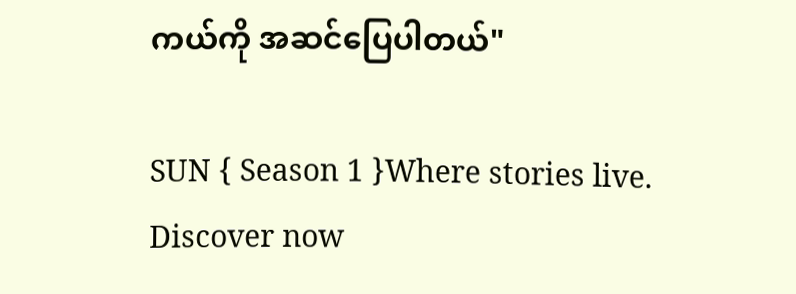ကယ်ကို အဆင်ပြေပါတယ်"

SUN { Season 1 }Where stories live. Discover now